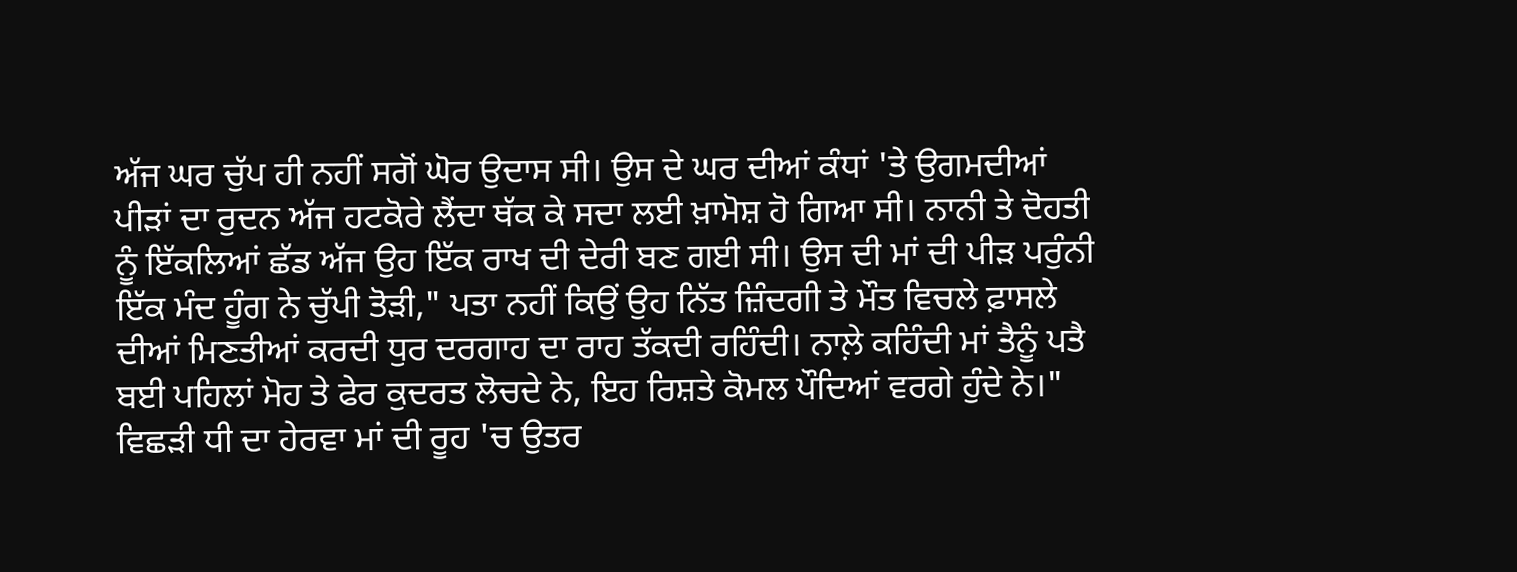ਅੱਜ ਘਰ ਚੁੱਪ ਹੀ ਨਹੀਂ ਸਗੋਂ ਘੋਰ ਉਦਾਸ ਸੀ। ਉਸ ਦੇ ਘਰ ਦੀਆਂ ਕੰਧਾਂ 'ਤੇ ਉਗਮਦੀਆਂ ਪੀੜਾਂ ਦਾ ਰੁਦਨ ਅੱਜ ਹਟਕੋਰੇ ਲੈਂਦਾ ਥੱਕ ਕੇ ਸਦਾ ਲਈ ਖ਼ਾਮੋਸ਼ ਹੋ ਗਿਆ ਸੀ। ਨਾਨੀ ਤੇ ਦੋਹਤੀ ਨੂੰ ਇੱਕਲਿਆਂ ਛੱਡ ਅੱਜ ਉਹ ਇੱਕ ਰਾਖ ਦੀ ਦੇਰੀ ਬਣ ਗਈ ਸੀ। ਉਸ ਦੀ ਮਾਂ ਦੀ ਪੀੜ ਪਰੁੰਨੀ ਇੱਕ ਮੰਦ ਹੂੰਗ ਨੇ ਚੁੱਪੀ ਤੋੜੀ," ਪਤਾ ਨਹੀਂ ਕਿਉਂ ਉਹ ਨਿੱਤ ਜ਼ਿੰਦਗੀ ਤੇ ਮੌਤ ਵਿਚਲੇ ਫ਼ਾਸਲੇ ਦੀਆਂ ਮਿਣਤੀਆਂ ਕਰਦੀ ਧੁਰ ਦਰਗਾਹ ਦਾ ਰਾਹ ਤੱਕਦੀ ਰਹਿੰਦੀ। ਨਾਲ਼ੇ ਕਹਿੰਦੀ ਮਾਂ ਤੈਨੂੰ ਪਤੈ ਬਈ ਪਹਿਲਾਂ ਮੋਹ ਤੇ ਫੇਰ ਕੁਦਰਤ ਲੋਚਦੇ ਨੇ, ਇਹ ਰਿਸ਼ਤੇ ਕੋਮਲ ਪੌਦਿਆਂ ਵਰਗੇ ਹੁੰਦੇ ਨੇ।" ਵਿਛੜੀ ਧੀ ਦਾ ਹੇਰਵਾ ਮਾਂ ਦੀ ਰੂਹ 'ਚ ਉਤਰ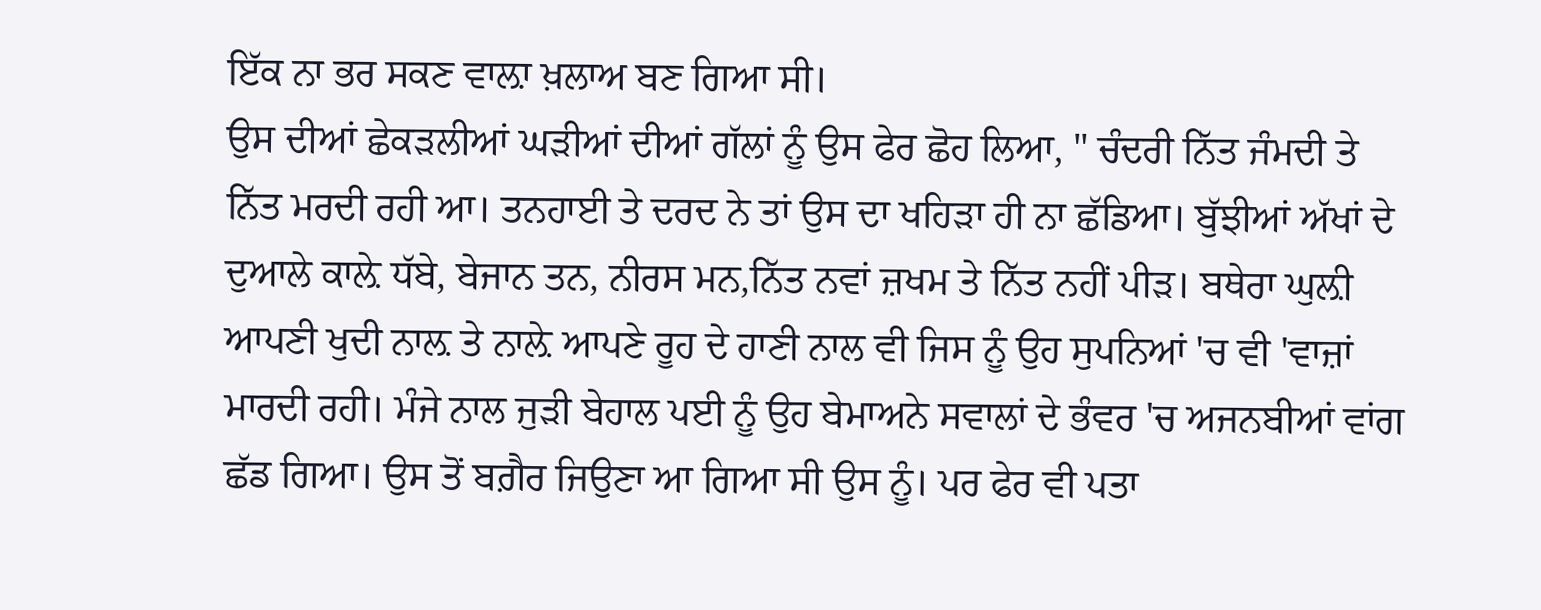ਇੱਕ ਨਾ ਭਰ ਸਕਣ ਵਾਲ਼ਾ ਖ਼ਲਾਅ ਬਣ ਗਿਆ ਸੀ।
ਉਸ ਦੀਆਂ ਛੇਕੜਲੀਆਂ ਘੜੀਆਂ ਦੀਆਂ ਗੱਲਾਂ ਨੂੰ ਉਸ ਫੇਰ ਛੋਹ ਲਿਆ, " ਚੰਦਰੀ ਨਿੱਤ ਜੰਮਦੀ ਤੇ ਨਿੱਤ ਮਰਦੀ ਰਹੀ ਆ। ਤਨਹਾਈ ਤੇ ਦਰਦ ਨੇ ਤਾਂ ਉਸ ਦਾ ਖਹਿੜਾ ਹੀ ਨਾ ਛੱਡਿਆ। ਬੁੱਝੀਆਂ ਅੱਖਾਂ ਦੇ ਦੁਆਲੇ ਕਾਲ਼ੇ ਧੱਬੇ, ਬੇਜਾਨ ਤਨ, ਨੀਰਸ ਮਨ,ਨਿੱਤ ਨਵਾਂ ਜ਼ਖਮ ਤੇ ਨਿੱਤ ਨਹੀਂ ਪੀੜ। ਬਥੇਰਾ ਘੁਲ਼ੀ ਆਪਣੀ ਖੁਦੀ ਨਾਲ਼ ਤੇ ਨਾਲ਼ੇ ਆਪਣੇ ਰੂਹ ਦੇ ਹਾਣੀ ਨਾਲ ਵੀ ਜਿਸ ਨੂੰ ਉਹ ਸੁਪਨਿਆਂ 'ਚ ਵੀ 'ਵਾਜ਼ਾਂ ਮਾਰਦੀ ਰਹੀ। ਮੰਜੇ ਨਾਲ ਜੁੜੀ ਬੇਹਾਲ ਪਈ ਨੂੰ ਉਹ ਬੇਮਾਅਨੇ ਸਵਾਲਾਂ ਦੇ ਭੰਵਰ 'ਚ ਅਜਨਬੀਆਂ ਵਾਂਗ ਛੱਡ ਗਿਆ। ਉਸ ਤੋਂ ਬਗ਼ੈਰ ਜਿਉਣਾ ਆ ਗਿਆ ਸੀ ਉਸ ਨੂੰ। ਪਰ ਫੇਰ ਵੀ ਪਤਾ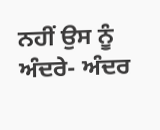ਨਹੀਂ ਉਸ ਨੂੰ ਅੰਦਰੇ- ਅੰਦਰ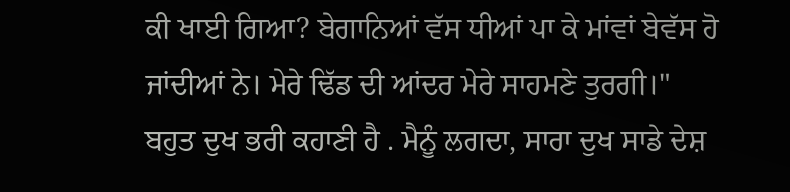ਕੀ ਖਾਈ ਗਿਆ? ਬੇਗਾਨਿਆਂ ਵੱਸ ਧੀਆਂ ਪਾ ਕੇ ਮਾਂਵਾਂ ਬੇਵੱਸ ਹੋ ਜਾਂਦੀਆਂ ਨੇ। ਮੇਰੇ ਢਿੱਡ ਦੀ ਆਂਦਰ ਮੇਰੇ ਸਾਹਮਣੇ ਤੁਰਗੀ।"
ਬਹੁਤ ਦੁਖ ਭਰੀ ਕਹਾਣੀ ਹੈ . ਮੈਨੂੰ ਲਗਦਾ, ਸਾਰਾ ਦੁਖ ਸਾਡੇ ਦੇਸ਼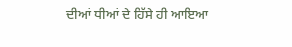ਦੀਆਂ ਧੀਆਂ ਦੇ ਹਿੱਸੇ ਹੀ ਆਇਆ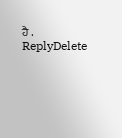ਹੈ .
ReplyDelete